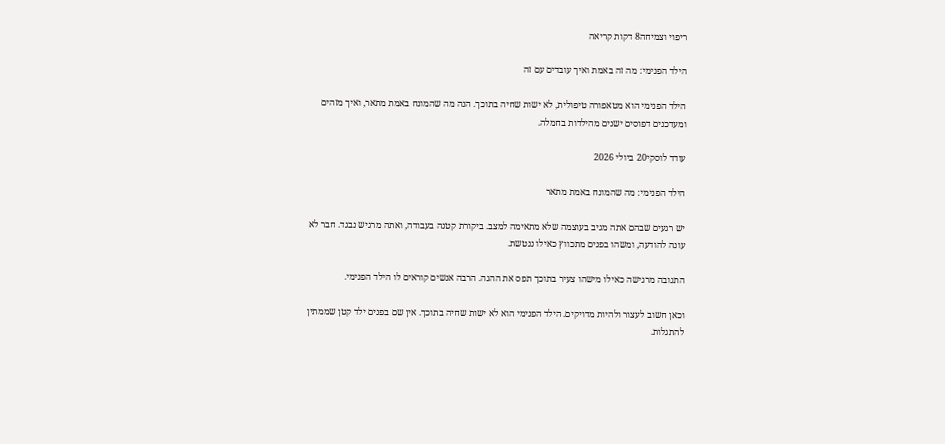ריפוי וצמיחה8 דקות קריאה

הילד הפנימי: מה זה באמת ואיך עובדים עם זה

הילד הפנימי הוא מטאפורה טיפולית, לא ישות שחיה בתוכך. הנה מה שהמונח באמת מתאר, ואיך מזהים ומעדכנים דפוסים ישנים מהילדות בחמלה.

עודד לוסקי20 ביולי 2026

הילד הפנימי: מה שהמונח באמת מתאר

יש רגעים שבהם אתה מגיב בעוצמה שלא מתאימה למצב. ביקורת קטנה בעבודה, ואתה מרגיש נבגד. חבר לא עונה להודעה, ומשהו בפנים מתכווץ כאילו ננטשת.

התגובה מרגישה כאילו מישהו צעיר בתוכך תפס את ההגה. הרבה אנשים קוראים לו הילד הפנימי.

וכאן חשוב לעצור ולהיות מדויקים. הילד הפנימי הוא לא ישות שחיה בתוכך. אין שם בפנים ילד קטן שממתין להתגלות.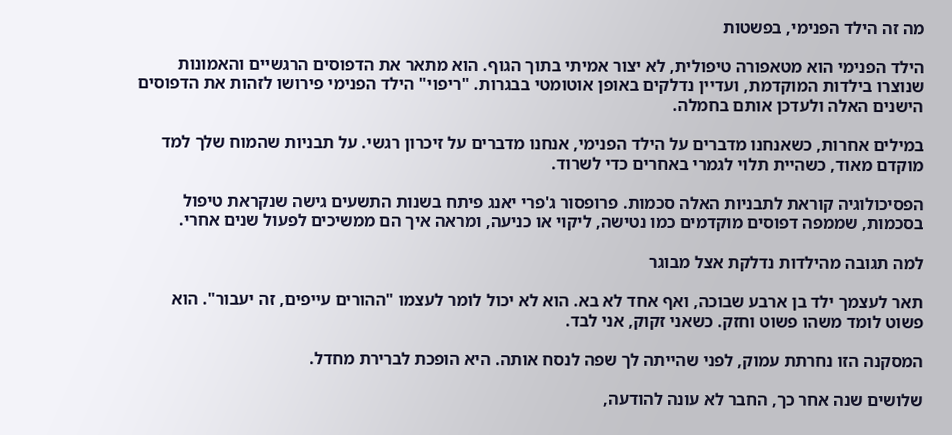מה זה הילד הפנימי, בפשטות

הילד הפנימי הוא מטאפורה טיפולית, לא יצור אמיתי בתוך הגוף. הוא מתאר את הדפוסים הרגשיים והאמונות שנוצרו בילדות המוקדמת, ועדיין נדלקים באופן אוטומטי בבגרות. "ריפוי" הילד הפנימי פירושו לזהות את הדפוסים הישנים האלה ולעדכן אותם בחמלה.

במילים אחרות, כשאנחנו מדברים על הילד הפנימי, אנחנו מדברים על זיכרון רגשי. על תבניות שהמוח שלך למד מוקדם מאוד, כשהיית תלוי לגמרי באחרים כדי לשרוד.

הפסיכולוגיה קוראת לתבניות האלה סכמות. פרופסור ג'פרי יאנג פיתח בשנות התשעים גישה שנקראת טיפול בסכמות, שממפה דפוסים מוקדמים כמו נטישה, ליקוי או כניעה, ומראה איך הם ממשיכים לפעול שנים אחרי.

למה תגובה מהילדות נדלקת אצל מבוגר

תאר לעצמך ילד בן ארבע שבוכה, ואף אחד לא בא. הוא לא יכול לומר לעצמו "ההורים עייפים, זה יעבור". הוא פשוט לומד משהו פשוט וחזק. כשאני זקוק, אני לבד.

המסקנה הזו נחרתת עמוק, לפני שהייתה לך שפה לנסח אותה. היא הופכת לברירת מחדל.

שלושים שנה אחר כך, החבר לא עונה להודעה,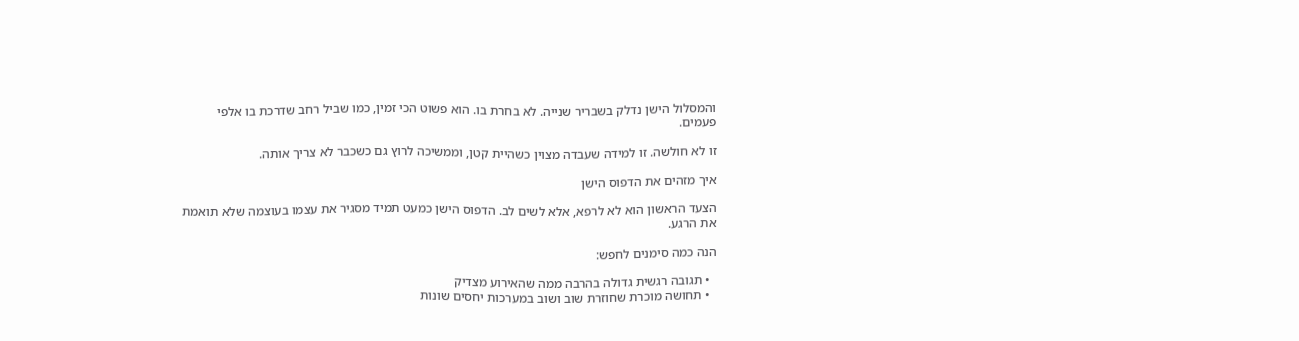והמסלול הישן נדלק בשבריר שנייה. לא בחרת בו. הוא פשוט הכי זמין, כמו שביל רחב שדרכת בו אלפי פעמים.

זו לא חולשה. זו למידה שעבדה מצוין כשהיית קטן, וממשיכה לרוץ גם כשכבר לא צריך אותה.

איך מזהים את הדפוס הישן

הצעד הראשון הוא לא לרפא, אלא לשים לב. הדפוס הישן כמעט תמיד מסגיר את עצמו בעוצמה שלא תואמת את הרגע.

הנה כמה סימנים לחפש:

  • תגובה רגשית גדולה בהרבה ממה שהאירוע מצדיק
  • תחושה מוכרת שחוזרת שוב ושוב במערכות יחסים שונות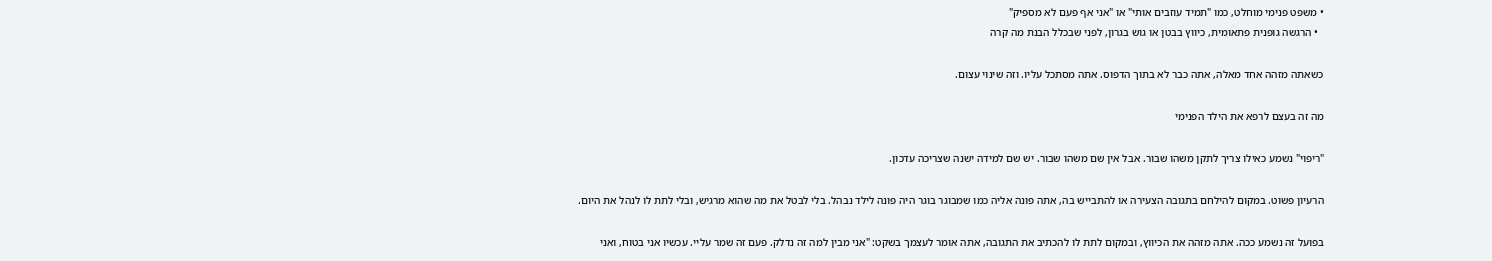• משפט פנימי מוחלט, כמו "תמיד עוזבים אותי" או "אני אף פעם לא מספיק"
  • הרגשה גופנית פתאומית, כיווץ בבטן או גוש בגרון, לפני שבכלל הבנת מה קרה

כשאתה מזהה אחד מאלה, אתה כבר לא בתוך הדפוס. אתה מסתכל עליו. וזה שינוי עצום.

מה זה בעצם לרפא את הילד הפנימי

"ריפוי" נשמע כאילו צריך לתקן משהו שבור. אבל אין שם משהו שבור. יש שם למידה ישנה שצריכה עדכון.

הרעיון פשוט. במקום להילחם בתגובה הצעירה או להתבייש בה, אתה פונה אליה כמו שמבוגר בוגר היה פונה לילד נבהל. בלי לבטל את מה שהוא מרגיש, ובלי לתת לו לנהל את היום.

בפועל זה נשמע ככה. אתה מזהה את הכיווץ, ובמקום לתת לו להכתיב את התגובה, אתה אומר לעצמך בשקט: "אני מבין למה זה נדלק. פעם זה שמר עליי. עכשיו אני בטוח, ואני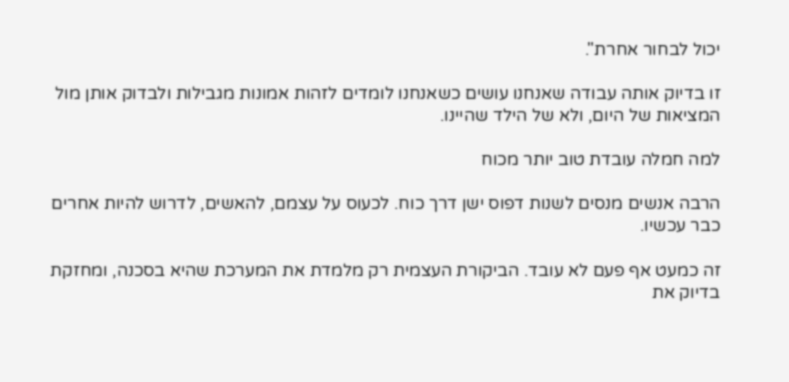יכול לבחור אחרת".

זו בדיוק אותה עבודה שאנחנו עושים כשאנחנו לומדים לזהות אמונות מגבילות ולבדוק אותן מול המציאות של היום, ולא של הילד שהיינו.

למה חמלה עובדת טוב יותר מכוח

הרבה אנשים מנסים לשנות דפוס ישן דרך כוח. לכעוס על עצמם, להאשים, לדרוש להיות אחרים כבר עכשיו.

זה כמעט אף פעם לא עובד. הביקורת העצמית רק מלמדת את המערכת שהיא בסכנה, ומחזקת בדיוק את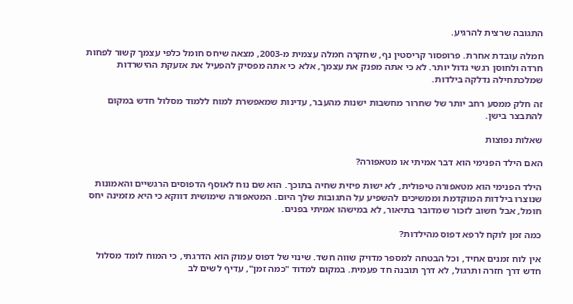התגובה שרצית להרגיע.

חמלה עובדת אחרת. פרופסור קריסטין נף, שחקרה חמלה עצמית מ-2003, מצאה שיחס חומל כלפי עצמך קשור לפחות חרדה ולחוסן רגשי גדול יותר. לא כי אתה מפנק את עצמך, אלא כי אתה מפסיק להפעיל את אזעקת ההישרדות שמלכתחילה נדלקה בילדות.

זה חלק ממסע רחב יותר של שחרור מחשבות ישנות מהעבר, עדינות שמאפשרת למוח ללמוד מסלול חדש במקום להתבצר בישן.

שאלות נפוצות

האם הילד הפנימי הוא דבר אמיתי או מטאפורה?

הילד הפנימי הוא מטאפורה טיפולית, לא ישות פיזית שחיה בתוכך. הוא שם נוח לאוסף הדפוסים הרגשיים והאמונות שנוצרו בילדות המוקדמת וממשיכים להשפיע על התגובות שלך היום. המטאפורה שימושית דווקא כי היא מזמינה יחס חומל, אבל חשוב לזכור שמדובר בתיאור, לא במישהו אמיתי בפנים.

כמה זמן לוקח לרפא דפוס מהילדות?

אין לוח זמנים אחיד, וכל הבטחה למספר מדויק שווה חשד. שינוי של דפוס עמוק הוא הדרגתי, כי המוח לומד מסלול חדש דרך חזרה ותרגול, לא דרך תובנה חד פעמית. במקום למדוד "כמה זמן", עדיף לשים לב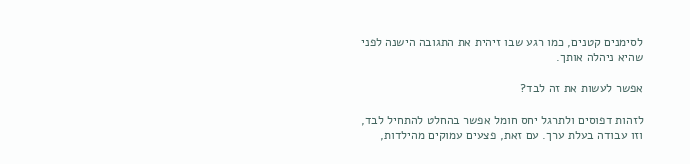לסימנים קטנים, כמו רגע שבו זיהית את התגובה הישנה לפני שהיא ניהלה אותך.

אפשר לעשות את זה לבד?

לזהות דפוסים ולתרגל יחס חומל אפשר בהחלט להתחיל לבד, וזו עבודה בעלת ערך. עם זאת, פצעים עמוקים מהילדות,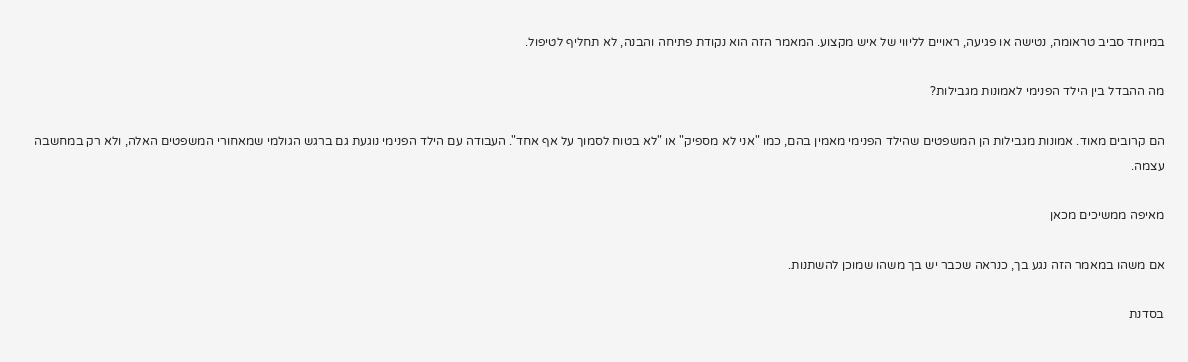במיוחד סביב טראומה, נטישה או פגיעה, ראויים לליווי של איש מקצוע. המאמר הזה הוא נקודת פתיחה והבנה, לא תחליף לטיפול.

מה ההבדל בין הילד הפנימי לאמונות מגבילות?

הם קרובים מאוד. אמונות מגבילות הן המשפטים שהילד הפנימי מאמין בהם, כמו "אני לא מספיק" או "לא בטוח לסמוך על אף אחד". העבודה עם הילד הפנימי נוגעת גם ברגש הגולמי שמאחורי המשפטים האלה, ולא רק במחשבה עצמה.

מאיפה ממשיכים מכאן

אם משהו במאמר הזה נגע בך, כנראה שכבר יש בך משהו שמוכן להשתנות.

בסדנת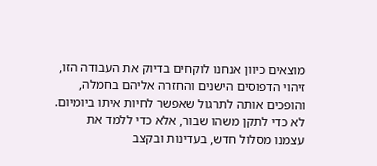מוצאים כיוון אנחנו לוקחים בדיוק את העבודה הזו, זיהוי הדפוסים הישנים והחזרה אליהם בחמלה, והופכים אותה לתרגול שאפשר לחיות איתו ביומיום. לא כדי לתקן משהו שבור, אלא כדי ללמד את עצמנו מסלול חדש, בעדינות ובקצב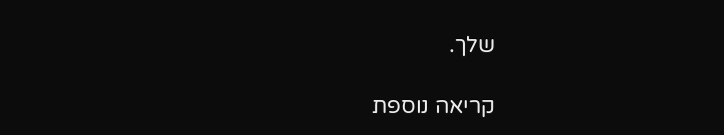שלך.

קריאה נוספת